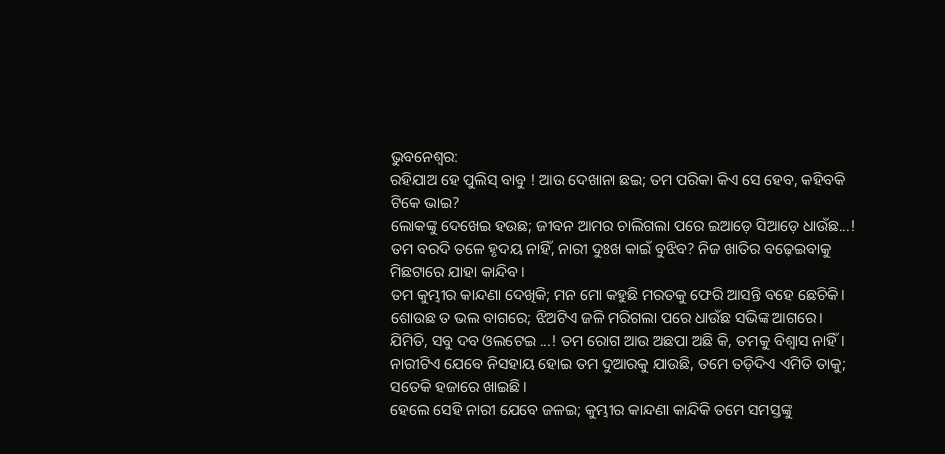ଭୁବନେଶ୍ବର:
ରହିଯାଅ ହେ ପୁଲିସ୍ ବାବୁ ! ଆଉ ଦେଖାନା ଛଇ; ତମ ପରିକା କିଏ ସେ ହେବ, କହିବକି ଟିକେ ଭାଇ?
ଲୋକଙ୍କୁ ଦେଖେଇ ହଉଛ; ଜୀବନ ଆମର ଚାଲିଗଲା ପରେ ଇଆଡ଼େ ସିଆଡ଼େ ଧାଉଁଛ...!
ତମ ବରଦି ତଳେ ହୃଦୟ ନାହିଁ, ନାରୀ ଦୁଃଖ କାଇଁ ବୁଝିବ? ନିଜ ଖାତିର ବଢ଼େଇବାକୁ ମିଛଟାରେ ଯାହା କାନ୍ଦିବ।
ତମ କୁମ୍ଭୀର କାନ୍ଦଣା ଦେଖିକି; ମନ ମୋ କହୁଛି ମରତକୁ ଫେରି ଆସନ୍ତି ବହେ ଛେଚିକି।
ଶୋଉଛ ତ ଭଲ ବାଗରେ; ଝିଅଟିଏ ଜଳି ମରିଗଲା ପରେ ଧାଉଁଛ ସଭିଙ୍କ ଆଗରେ।
ଯିମିତି, ସବୁ ଦବ ଓଲଟେଇ ...! ତମ ରୋଗ ଆଉ ଅଛପା ଅଛି କି, ତମକୁ ବିଶ୍ବାସ ନାହିଁ।
ନାରୀଟିଏ ଯେବେ ନିସହାୟ ହୋଇ ତମ ଦୁଆରକୁ ଯାଉଛି, ତମେ ତଡ଼ିଦିଏ ଏମିତି ତାକୁ; ସତେକି ହଜାରେ ଖାଇଛି।
ହେଲେ ସେହି ନାରୀ ଯେବେ ଜଳଇ; କୁମ୍ଭୀର କାନ୍ଦଣା କାନ୍ଦିକି ତମେ ସମସ୍ତଙ୍କୁ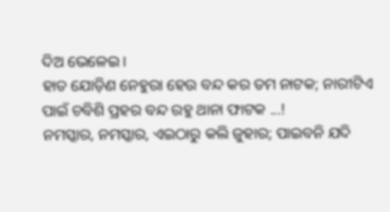ଦିଅ ଭେଳେଇ।
ହାତ ଯୋଡ଼ିଣ ନେହୁରା ହେଉ ବନ୍ଦ କର ତମ ନାଟକ; ନାରୀଟିଏ ପାଇଁ ଚବିଶି ପ୍ରହର ବନ୍ଦ ରହୁ ଥାନା ଫାଟକ ...!
ନମସ୍କାର, ନମସ୍କାର, ଏଇଠାରୁ କଲି ଜୁହାର; ପାଇବନି ଯଦି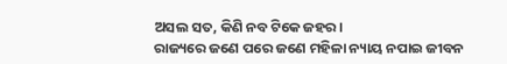ଅସଲ ସତ, କିଣି ନବ ଟିକେ ଜହର।
ରାଜ୍ୟରେ ଜଣେ ପରେ ଜଣେ ମହିଳା ନ୍ୟାୟ ନପାଇ ଜୀବନ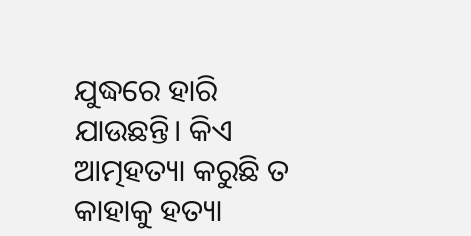ଯୁଦ୍ଧରେ ହାରି ଯାଉଛନ୍ତି। କିଏ ଆତ୍ମହତ୍ୟା କରୁଛି ତ କାହାକୁ ହତ୍ୟା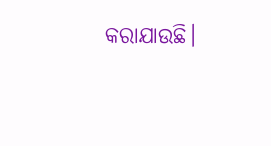କରାଯାଉଛି।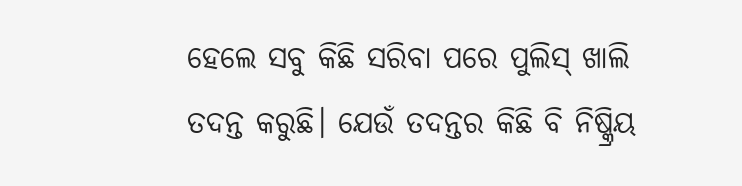ହେଲେ ସବୁ କିଛି ସରିବା ପରେ ପୁଲିସ୍ ଖାଲି ତଦନ୍ତ କରୁଛି। ଯେଉଁ ତଦନ୍ତର କିଛି ବି ନିଷ୍କ୍ରିୟ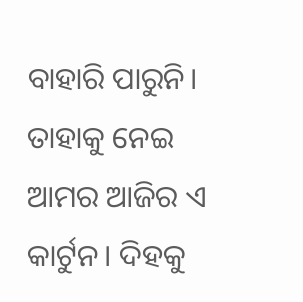ବାହାରି ପାରୁନି। ତାହାକୁ ନେଇ ଆମର ଆଜିର ଏ କାର୍ଟୁନ। ଦିହକୁ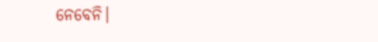ନେବେନି।